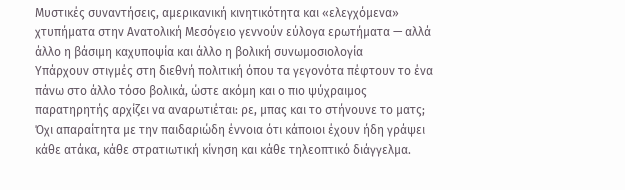Μυστικές συναντήσεις, αμερικανική κινητικότητα και «ελεγχόμενα» χτυπήματα στην Ανατολική Μεσόγειο γεννούν εύλογα ερωτήματα — αλλά άλλο η βάσιμη καχυποψία και άλλο η βολική συνωμοσιολογία
Υπάρχουν στιγμές στη διεθνή πολιτική όπου τα γεγονότα πέφτουν το ένα πάνω στο άλλο τόσο βολικά, ώστε ακόμη και ο πιο ψύχραιμος παρατηρητής αρχίζει να αναρωτιέται: ρε, μπας και το στήνουνε το ματς;
Όχι απαραίτητα με την παιδαριώδη έννοια ότι κάποιοι έχουν ήδη γράψει κάθε ατάκα, κάθε στρατιωτική κίνηση και κάθε τηλεοπτικό διάγγελμα.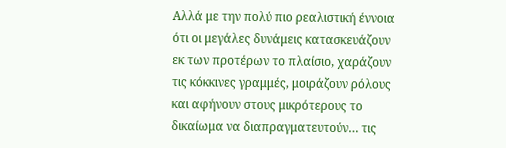Αλλά με την πολύ πιο ρεαλιστική έννοια ότι οι μεγάλες δυνάμεις κατασκευάζουν εκ των προτέρων το πλαίσιο, χαράζουν τις κόκκινες γραμμές, μοιράζουν ρόλους και αφήνουν στους μικρότερους το δικαίωμα να διαπραγματευτούν… τις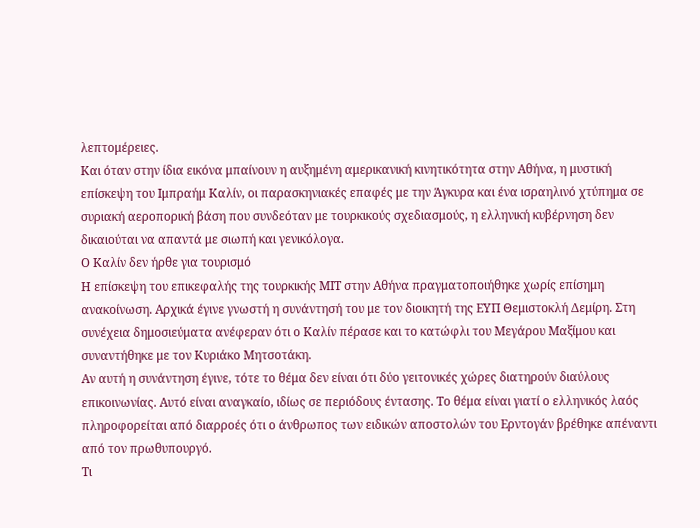λεπτομέρειες.
Και όταν στην ίδια εικόνα μπαίνουν η αυξημένη αμερικανική κινητικότητα στην Αθήνα, η μυστική επίσκεψη του Ιμπραήμ Καλίν, οι παρασκηνιακές επαφές με την Άγκυρα και ένα ισραηλινό χτύπημα σε συριακή αεροπορική βάση που συνδεόταν με τουρκικούς σχεδιασμούς, η ελληνική κυβέρνηση δεν δικαιούται να απαντά με σιωπή και γενικόλογα.
Ο Καλίν δεν ήρθε για τουρισμό
Η επίσκεψη του επικεφαλής της τουρκικής ΜΙΤ στην Αθήνα πραγματοποιήθηκε χωρίς επίσημη ανακοίνωση. Αρχικά έγινε γνωστή η συνάντησή του με τον διοικητή της ΕΥΠ Θεμιστοκλή Δεμίρη. Στη συνέχεια δημοσιεύματα ανέφεραν ότι ο Καλίν πέρασε και το κατώφλι του Μεγάρου Μαξίμου και συναντήθηκε με τον Κυριάκο Μητσοτάκη.
Αν αυτή η συνάντηση έγινε, τότε το θέμα δεν είναι ότι δύο γειτονικές χώρες διατηρούν διαύλους επικοινωνίας. Αυτό είναι αναγκαίο, ιδίως σε περιόδους έντασης. Το θέμα είναι γιατί ο ελληνικός λαός πληροφορείται από διαρροές ότι ο άνθρωπος των ειδικών αποστολών του Ερντογάν βρέθηκε απέναντι από τον πρωθυπουργό.
Τι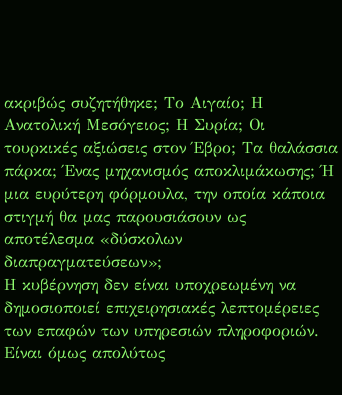ακριβώς συζητήθηκε; Το Αιγαίο; Η Ανατολική Μεσόγειος; Η Συρία; Οι τουρκικές αξιώσεις στον Έβρο; Τα θαλάσσια πάρκα; Ένας μηχανισμός αποκλιμάκωσης; Ή μια ευρύτερη φόρμουλα, την οποία κάποια στιγμή θα μας παρουσιάσουν ως αποτέλεσμα «δύσκολων διαπραγματεύσεων»;
Η κυβέρνηση δεν είναι υποχρεωμένη να δημοσιοποιεί επιχειρησιακές λεπτομέρειες των επαφών των υπηρεσιών πληροφοριών. Είναι όμως απολύτως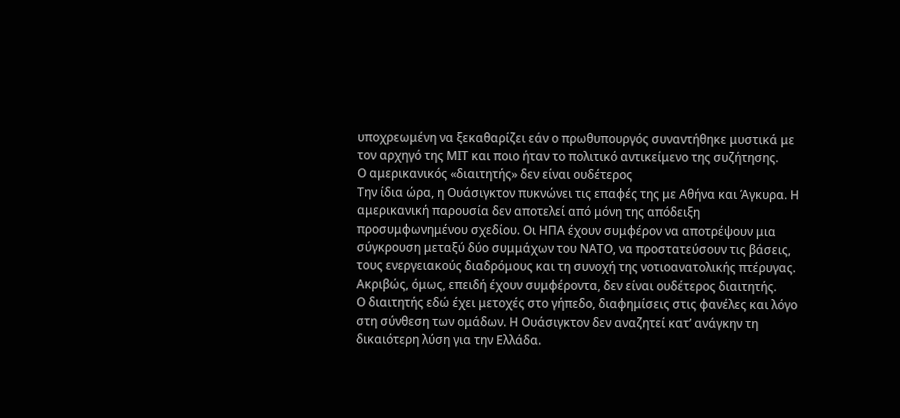υποχρεωμένη να ξεκαθαρίζει εάν ο πρωθυπουργός συναντήθηκε μυστικά με τον αρχηγό της ΜΙΤ και ποιο ήταν το πολιτικό αντικείμενο της συζήτησης.
Ο αμερικανικός «διαιτητής» δεν είναι ουδέτερος
Την ίδια ώρα, η Ουάσιγκτον πυκνώνει τις επαφές της με Αθήνα και Άγκυρα. Η αμερικανική παρουσία δεν αποτελεί από μόνη της απόδειξη προσυμφωνημένου σχεδίου. Οι ΗΠΑ έχουν συμφέρον να αποτρέψουν μια σύγκρουση μεταξύ δύο συμμάχων του ΝΑΤΟ, να προστατεύσουν τις βάσεις, τους ενεργειακούς διαδρόμους και τη συνοχή της νοτιοανατολικής πτέρυγας.
Ακριβώς, όμως, επειδή έχουν συμφέροντα, δεν είναι ουδέτερος διαιτητής.
Ο διαιτητής εδώ έχει μετοχές στο γήπεδο, διαφημίσεις στις φανέλες και λόγο στη σύνθεση των ομάδων. Η Ουάσιγκτον δεν αναζητεί κατ’ ανάγκην τη δικαιότερη λύση για την Ελλάδα.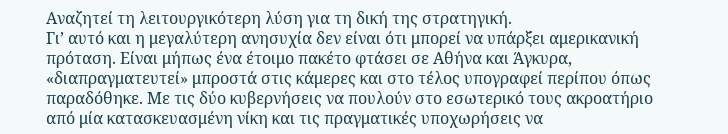Αναζητεί τη λειτουργικότερη λύση για τη δική της στρατηγική.
Γι’ αυτό και η μεγαλύτερη ανησυχία δεν είναι ότι μπορεί να υπάρξει αμερικανική πρόταση. Είναι μήπως ένα έτοιμο πακέτο φτάσει σε Αθήνα και Άγκυρα, «διαπραγματευτεί» μπροστά στις κάμερες και στο τέλος υπογραφεί περίπου όπως παραδόθηκε. Με τις δύο κυβερνήσεις να πουλούν στο εσωτερικό τους ακροατήριο από μία κατασκευασμένη νίκη και τις πραγματικές υποχωρήσεις να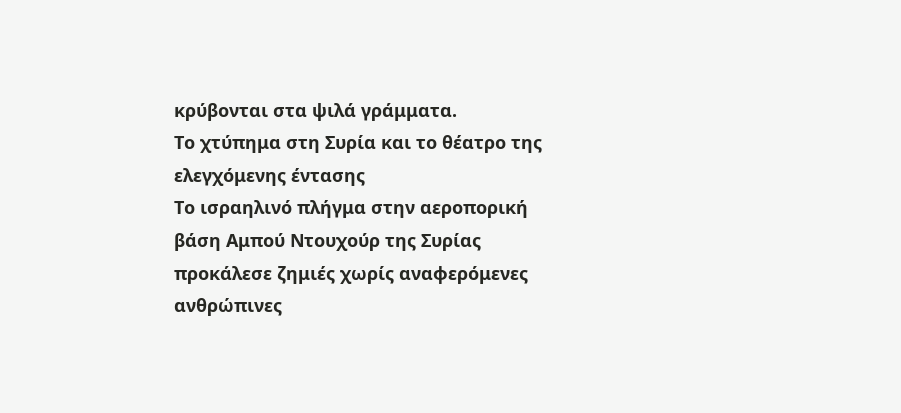κρύβονται στα ψιλά γράμματα.
Το χτύπημα στη Συρία και το θέατρο της ελεγχόμενης έντασης
Το ισραηλινό πλήγμα στην αεροπορική βάση Αμπού Ντουχούρ της Συρίας προκάλεσε ζημιές χωρίς αναφερόμενες ανθρώπινες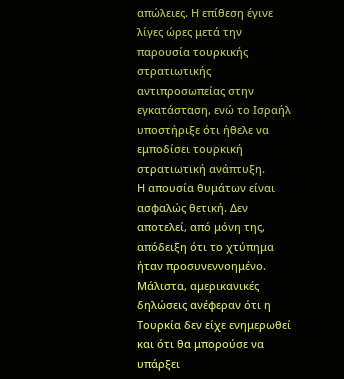απώλειες. Η επίθεση έγινε λίγες ώρες μετά την παρουσία τουρκικής στρατιωτικής αντιπροσωπείας στην εγκατάσταση, ενώ το Ισραήλ υποστήριξε ότι ήθελε να εμποδίσει τουρκική στρατιωτική ανάπτυξη.
Η απουσία θυμάτων είναι ασφαλώς θετική. Δεν αποτελεί, από μόνη της, απόδειξη ότι το χτύπημα ήταν προσυνεννοημένο. Μάλιστα, αμερικανικές δηλώσεις ανέφεραν ότι η Τουρκία δεν είχε ενημερωθεί και ότι θα μπορούσε να υπάρξει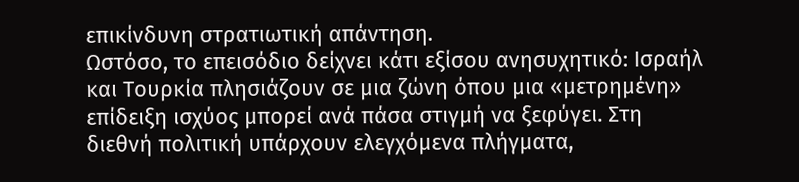επικίνδυνη στρατιωτική απάντηση.
Ωστόσο, το επεισόδιο δείχνει κάτι εξίσου ανησυχητικό: Ισραήλ και Τουρκία πλησιάζουν σε μια ζώνη όπου μια «μετρημένη» επίδειξη ισχύος μπορεί ανά πάσα στιγμή να ξεφύγει. Στη διεθνή πολιτική υπάρχουν ελεγχόμενα πλήγματα,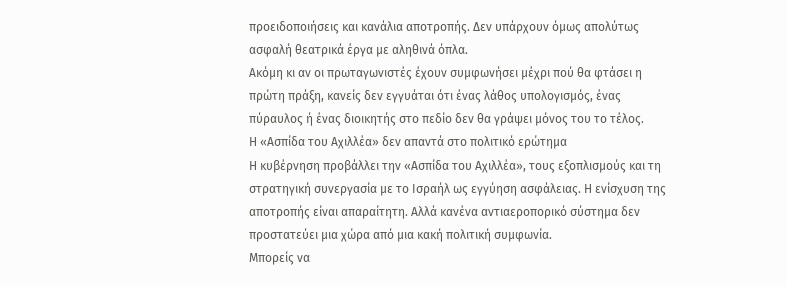προειδοποιήσεις και κανάλια αποτροπής. Δεν υπάρχουν όμως απολύτως ασφαλή θεατρικά έργα με αληθινά όπλα.
Ακόμη κι αν οι πρωταγωνιστές έχουν συμφωνήσει μέχρι πού θα φτάσει η πρώτη πράξη, κανείς δεν εγγυάται ότι ένας λάθος υπολογισμός, ένας πύραυλος ή ένας διοικητής στο πεδίο δεν θα γράψει μόνος του το τέλος.
Η «Ασπίδα του Αχιλλέα» δεν απαντά στο πολιτικό ερώτημα
Η κυβέρνηση προβάλλει την «Ασπίδα του Αχιλλέα», τους εξοπλισμούς και τη στρατηγική συνεργασία με το Ισραήλ ως εγγύηση ασφάλειας. Η ενίσχυση της αποτροπής είναι απαραίτητη. Αλλά κανένα αντιαεροπορικό σύστημα δεν προστατεύει μια χώρα από μια κακή πολιτική συμφωνία.
Μπορείς να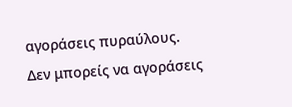αγοράσεις πυραύλους. Δεν μπορείς να αγοράσεις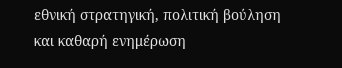εθνική στρατηγική, πολιτική βούληση και καθαρή ενημέρωση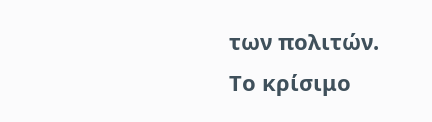των πολιτών.
Το κρίσιμο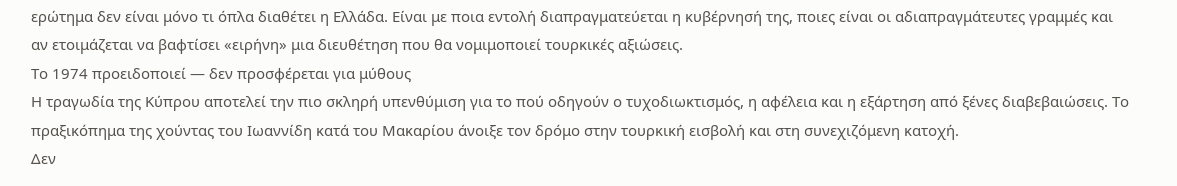ερώτημα δεν είναι μόνο τι όπλα διαθέτει η Ελλάδα. Είναι με ποια εντολή διαπραγματεύεται η κυβέρνησή της, ποιες είναι οι αδιαπραγμάτευτες γραμμές και αν ετοιμάζεται να βαφτίσει «ειρήνη» μια διευθέτηση που θα νομιμοποιεί τουρκικές αξιώσεις.
Το 1974 προειδοποιεί — δεν προσφέρεται για μύθους
Η τραγωδία της Κύπρου αποτελεί την πιο σκληρή υπενθύμιση για το πού οδηγούν ο τυχοδιωκτισμός, η αφέλεια και η εξάρτηση από ξένες διαβεβαιώσεις. Το πραξικόπημα της χούντας του Ιωαννίδη κατά του Μακαρίου άνοιξε τον δρόμο στην τουρκική εισβολή και στη συνεχιζόμενη κατοχή.
Δεν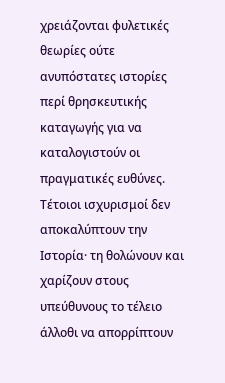χρειάζονται φυλετικές θεωρίες ούτε ανυπόστατες ιστορίες περί θρησκευτικής καταγωγής για να καταλογιστούν οι πραγματικές ευθύνες. Τέτοιοι ισχυρισμοί δεν αποκαλύπτουν την Ιστορία· τη θολώνουν και χαρίζουν στους υπεύθυνους το τέλειο άλλοθι να απορρίπτουν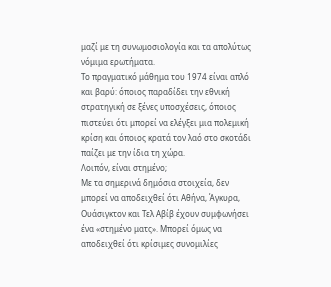μαζί με τη συνωμοσιολογία και τα απολύτως νόμιμα ερωτήματα.
Το πραγματικό μάθημα του 1974 είναι απλό και βαρύ: όποιος παραδίδει την εθνική στρατηγική σε ξένες υποσχέσεις, όποιος πιστεύει ότι μπορεί να ελέγξει μια πολεμική κρίση και όποιος κρατά τον λαό στο σκοτάδι παίζει με την ίδια τη χώρα.
Λοιπόν, είναι στημένο;
Με τα σημερινά δημόσια στοιχεία, δεν μπορεί να αποδειχθεί ότι Αθήνα, Άγκυρα, Ουάσιγκτον και Τελ Αβίβ έχουν συμφωνήσει ένα «στημένο ματς». Μπορεί όμως να αποδειχθεί ότι κρίσιμες συνομιλίες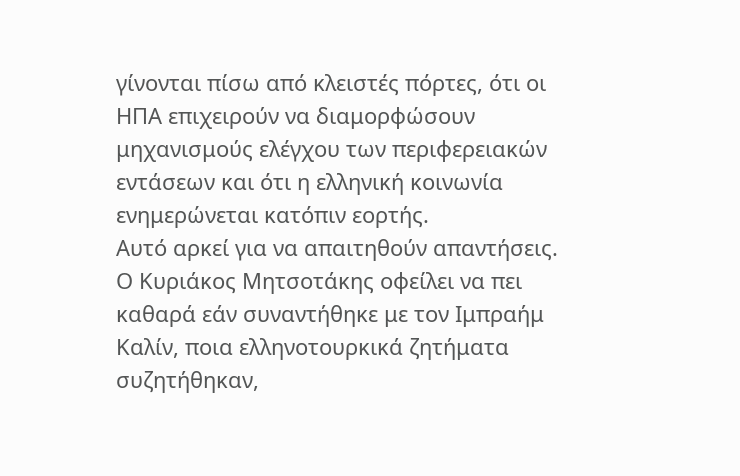γίνονται πίσω από κλειστές πόρτες, ότι οι ΗΠΑ επιχειρούν να διαμορφώσουν μηχανισμούς ελέγχου των περιφερειακών εντάσεων και ότι η ελληνική κοινωνία ενημερώνεται κατόπιν εορτής.
Αυτό αρκεί για να απαιτηθούν απαντήσεις.
Ο Κυριάκος Μητσοτάκης οφείλει να πει καθαρά εάν συναντήθηκε με τον Ιμπραήμ Καλίν, ποια ελληνοτουρκικά ζητήματα συζητήθηκαν,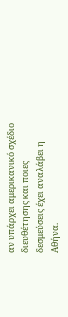αν υπάρχει αμερικανικό σχέδιο διευθέτησης και ποιες δεσμεύσεις έχει αναλάβει η Αθήνα.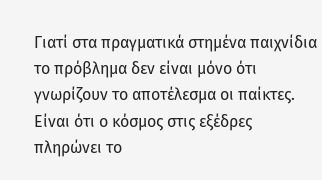Γιατί στα πραγματικά στημένα παιχνίδια το πρόβλημα δεν είναι μόνο ότι γνωρίζουν το αποτέλεσμα οι παίκτες. Είναι ότι ο κόσμος στις εξέδρες πληρώνει το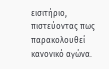εισιτήριο, πιστεύοντας πως παρακολουθεί κανονικό αγώνα.